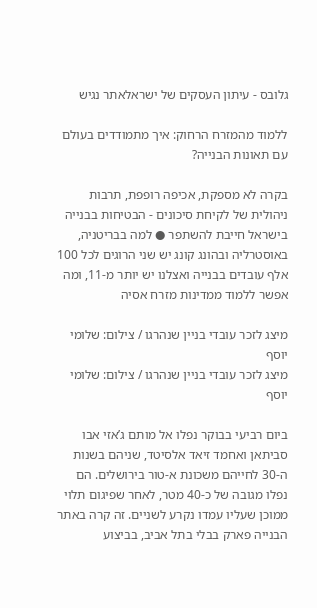גלובס - עיתון העסקים של ישראלאתר נגיש

ללמוד מהמזרח הרחוק: איך מתמודדים בעולם עם תאונות הבנייה?

בקרה לא מספקת, אכיפה רופפת, תרבות ניהולית של לקיחת סיכונים - הבטיחות בבנייה בישראל חייבת להשתפר ● למה בבריטניה, באוסטרליה ובהונג קונג יש שני הרוגים לכל 100 אלף עובדים בבנייה ואצלנו יש יותר מ-11, ומה אפשר ללמוד ממדינות מזרח אסיה

מיצג לזכר עובדי בניין שנהרגו / צילום: שלומי יוסף
מיצג לזכר עובדי בניין שנהרגו / צילום: שלומי יוסף

ביום רביעי בבוקר נפלו אל מותם ג’אזי אבו סביתאן ואחמד זיאד אלסיטד, שניהם בשנות ה-30 לחייהם משכונת א-טור בירושלים. הם נפלו מגובה של כ-40 מטר, לאחר שפיגום תלוי ממוכן שעליו עמדו נקרע לשניים. זה קרה באתר הבנייה פארק בבלי בתל אביב, בביצוע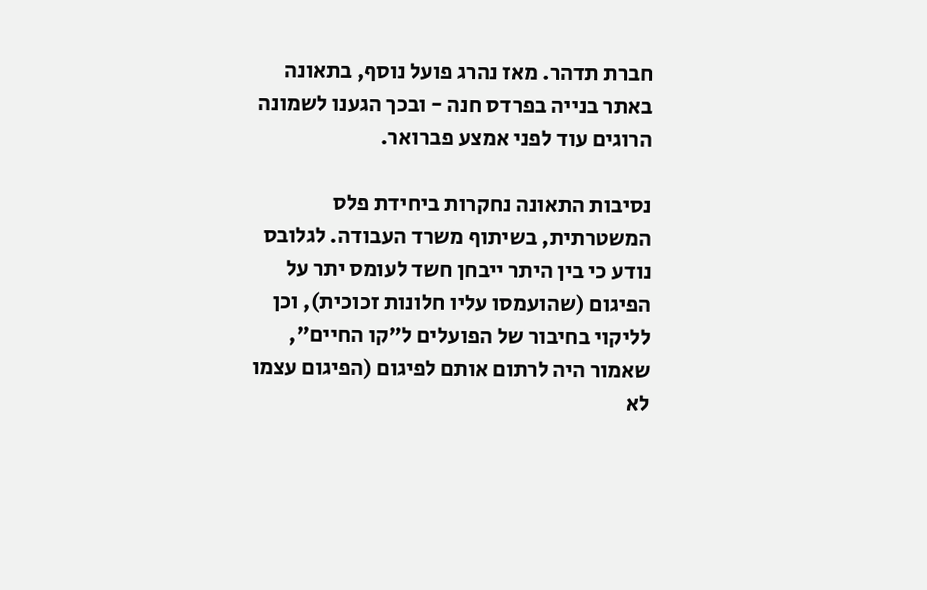חברת תדהר. מאז נהרג פועל נוסף, בתאונה באתר בנייה בפרדס חנה - ובכך הגענו לשמונה הרוגים עוד לפני אמצע פברואר.

נסיבות התאונה נחקרות ביחידת פלס המשטרתית, בשיתוף משרד העבודה. לגלובס נודע כי בין היתר ייבחן חשד לעומס יתר על הפיגום (שהועמסו עליו חלונות זכוכית), וכן לליקוי בחיבור של הפועלים ל"קו החיים", שאמור היה לרתום אותם לפיגום (הפיגום עצמו לא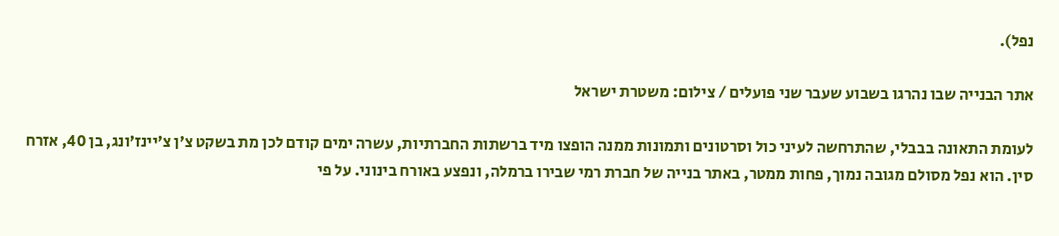נפל).

אתר הבנייה שבו נהרגו בשבוע שעבר שני פועלים / צילום: משטרת ישראל

לעומת התאונה בבבלי, שהתרחשה לעיני כול וסרטונים ותמונות ממנה הופצו מיד ברשתות החברתיות, עשרה ימים קודם לכן מת בשקט צ’ן צ’יינז’ונג, בן 40, אזרח סין. הוא נפל מסולם מגובה נמוך, פחות ממטר, באתר בנייה של חברת רמי שבירו ברמלה, ונפצע באורח בינוני. על פי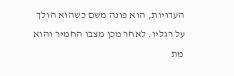העדויות, הוא פונה משם כשהוא הולך על רגליו. לאחר מכן מצבו החמיר והוא מת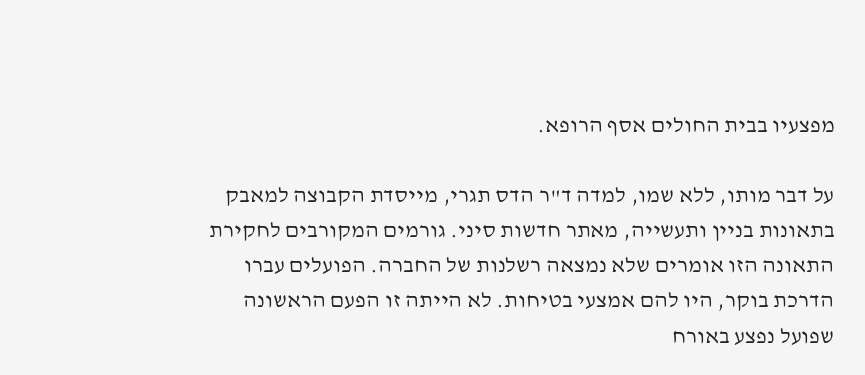מפצעיו בבית החולים אסף הרופא.

על דבר מותו, ללא שמו, למדה ד"ר הדס תגרי, מייסדת הקבוצה למאבק בתאונות בניין ותעשייה, מאתר חדשות סיני. גורמים המקורבים לחקירת התאונה הזו אומרים שלא נמצאה רשלנות של החברה. הפועלים עברו הדרכת בוקר, היו להם אמצעי בטיחות. לא הייתה זו הפעם הראשונה שפועל נפצע באורח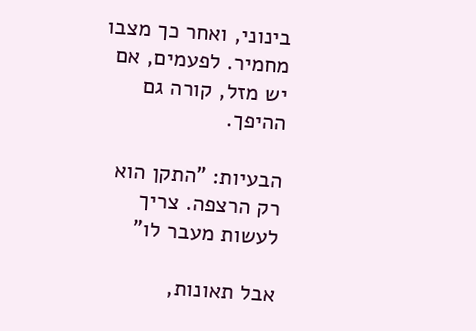בינוני, ואחר כך מצבו מחמיר. לפעמים, אם יש מזל, קורה גם ההיפך.

הבעיות: "התקן הוא רק הרצפה. צריך לעשות מעבר לו"

אבל תאונות,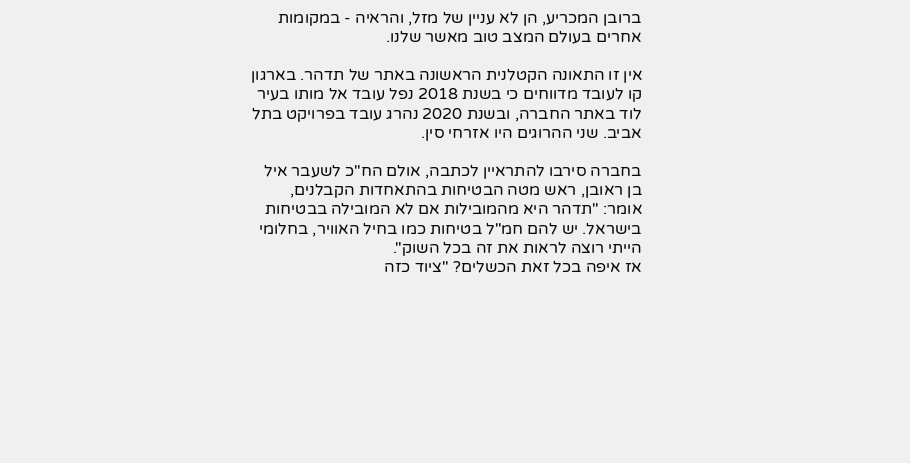ברובן המכריע, הן לא עניין של מזל, והראיה - במקומות אחרים בעולם המצב טוב מאשר שלנו.

אין זו התאונה הקטלנית הראשונה באתר של תדהר. בארגון קו לעובד מדווחים כי בשנת 2018 נפל עובד אל מותו בעיר לוד באתר החברה, ובשנת 2020 נהרג עובד בפרויקט בתל אביב. שני ההרוגים היו אזרחי סין.

בחברה סירבו להתראיין לכתבה, אולם הח"כ לשעבר איל בן ראובן, ראש מטה הבטיחות בהתאחדות הקבלנים, אומר: "תדהר היא מהמובילות אם לא המובילה בבטיחות בישראל. יש להם חמ"ל בטיחות כמו בחיל האוויר, בחלומי הייתי רוצה לראות את זה בכל השוק".
אז איפה בכל זאת הכשלים? "ציוד כזה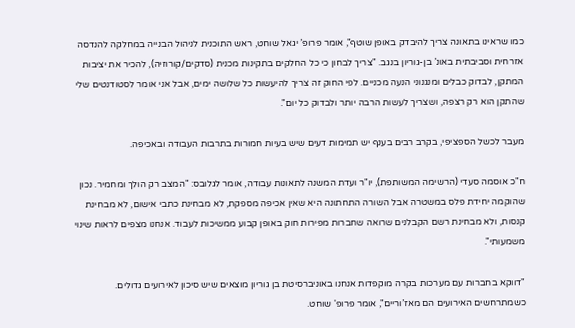כמו שראינו בתאונה צריך להיבדק באופן שוטף", אומר פרופ’ יגאל שוחט, ראש התוכנית לניהול הבנייה במחלקה להנדסה אזרחית וסביבתית באונ’ בן-גוריון בנגב. "צריך לבחון כי כל החלקים בתקינות מכנית (סדקים/קורוזיה), להכיר את יציבות המתקן, לבדוק כבלים ומנגנוני הנעה מכניים. לפי החוק זה צריך להיעשות כל שלושה ימים, אבל אני אומר לסטודנטים שלי שהתקן הוא רק רצפה, ושצריך לעשות הרבה יותר ולבדוק כל יום".

מעבר לכשל הספציפי, בקרב רבים בענף יש תמימות דעים שיש בעיות חמורות בתרבות העבודה ובאכיפה.

ח"כ אוסמה סעדי (הרשימה המשותפת), יו"ר ועדת המשנה לתאונות עבודה, אומר לגלובס: "המצב רק הולך ומחמיר. נכון שהוקמה יחידת פלס במשטרה אבל השורה התחתונה היא שאין אכיפה מספקת, לא מבחינת כתבי אישום, לא מבחינת קנסות, ולא מבחינת רשם הקבלנים שרואה שחברות מפירות חוק באופן קבוע ממשיכות לעבוד. אנחנו מצפים לראות שינוי משמעותי".

"דווקא בחברות עם מערכות בקרה מוקפדות אנחנו באוניברסיטת בן גוריון מוצאים שיש סיכון לאירועים גדולים. כשמתרחשים האירועים הם מאז’וריים", אומר פרופ' שוחט.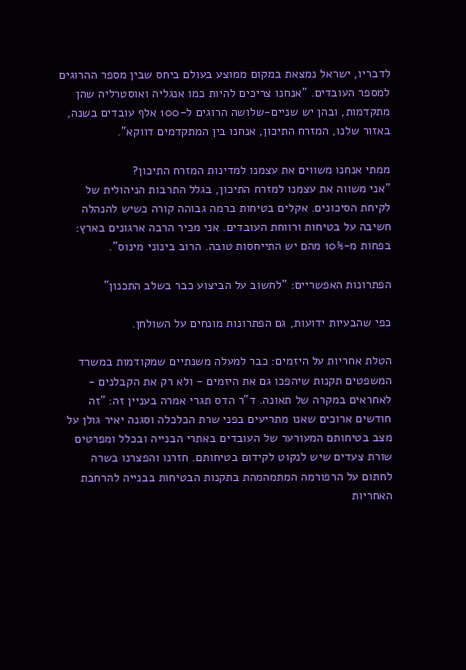לדבריו, ישראל נמצאת במקום ממוצע בעולם ביחס שבין מספר ההרוגים למספר העובדים. "אנחנו צריכים להיות כמו אנגליה ואוסטרליה שהן מתקדמות, ובהן יש שניים-שלושה הרוגים ל-100 אלף עובדים בשנה, באזור שלנו, המזרח התיכון, אנחנו בין המתקדמים דווקא".

ממתי אנחנו משווים את עצמנו למדינות המזרח התיכון?
"אני משווה את עצמנו למזרח התיכון, בגלל התרבות הניהולית של לקיחת הסיכונים. אקלים בטיחות ברמה גבוהה קורה כשיש להנהלה חשיבה על בטיחות ורווחת העובדים. אני מכיר הרבה ארגונים בארץ: בפחות מ-10% מהם יש התייחסות טובה. הרוב בינוני מינוס".

הפתרונות האפשריים: "לחשוב על הביצוע כבר בשלב התכנון"

כפי שהבעיות ידועות, גם הפתרונות מונחים על השולחן.

הטלת אחריות על היזמים: כבר למעלה משנתיים שמקודמות במשרד המשפטים תקנות שיהפכו גם את היזמים - ולא רק את הקבלנים - לאחראים במקרה של תאונה. ד"ר הדס תגרי אמרה בעניין זה: "זה חודשים ארוכים שאנו מתריעים בפני שרת הכלכלה וסגנה יאיר גולן על מצב בטיחותם המעורער של העובדים באתרי הבנייה ובכלל ומפרטים שורת צעדים שיש לנקוט לקידום בטיחותם. חזרנו והפצרנו בשרה לחתום על הרפורמה המתמהמהת בתקנות הבטיחות בבנייה להרחבת האחריות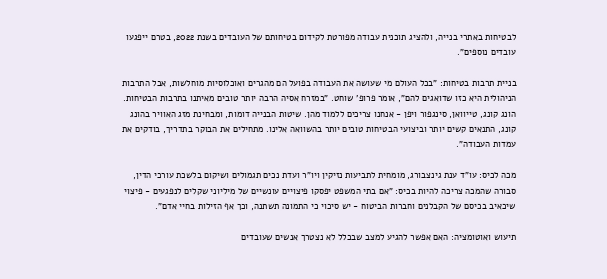לבטיחות באתרי בנייה, ולהציג תוכנית עבודה מפורטת לקידום בטיחותם של העובדים בשנת 2022, בטרם ייפגעו עובדים נוספים".

בניית תרבות בטיחות: "בכל העולם מי שעושה את העבודה בפועל הם מהגרים ואוכלוסיות מוחלשות, אבל התרבות הניהולית היא כזו שדואגים להם", אומר פרופ’ שוחט. "במזרח אסיה הרבה יותר טובים מאיתנו בתרבות הבטיחות. הונג קונג, טייוואן, סינגפור ויפן - אנחנו צריכים ללמוד מהן. שיטות הבנייה דומות, ומבחינת מזג האוויר בהונג קונג, התנאים קשים יותר וביצועי הבטיחות טובים יותר בהשוואה אלינו. מתחילים את הבוקר בתדריך, בודקים את עמדות העבודה".

מכה לכיס: עו"ד ענת גינצבורג, מומחית לתביעות נזיקין ויו"ר ועדת נכים תגמולים ושיקום בלשכת עורכי הדין, סבורה שהמכה צריכה להיות בכיס: "אם בתי המשפט יפסקו פיצויים עונשיים של מיליוני שקלים לנפגעים - פיצוי שיכאיב בכיסם של הקבלנים וחברות הביטוח - יש סיכוי כי התמונה תשתנה, וכך אף הזילות בחיי אדם".

תיעוש ואוטומציה: האם אפשר להגיע למצב שבכלל לא נצטרך אנשים שעובדים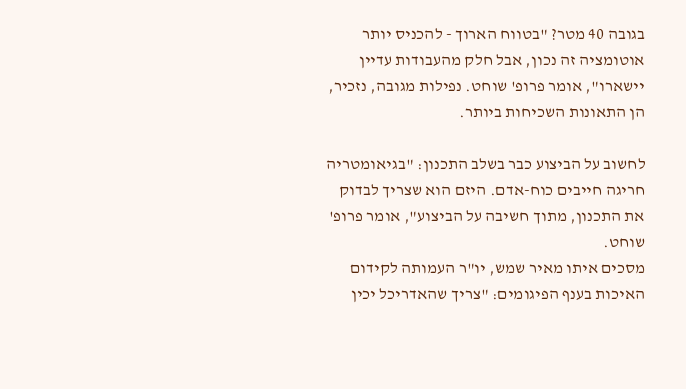בגובה 40 מטר? "בטווח הארוך - להכניס יותר אוטומציה זה נכון, אבל חלק מהעבודות עדיין יישארו", אומר פרופ' שוחט. נפילות מגובה, נזכיר, הן התאונות השכיחות ביותר.

לחשוב על הביצוע כבר בשלב התכנון: "בגיאומטריה חריגה חייבים כוח-אדם. היזם הוא שצריך לבדוק את התכנון, מתוך חשיבה על הביצוע", אומר פרופ' שוחט.
מסכים איתו מאיר שמש, יו"ר העמותה לקידום האיכות בענף הפיגומים: "צריך שהאדריכל יכין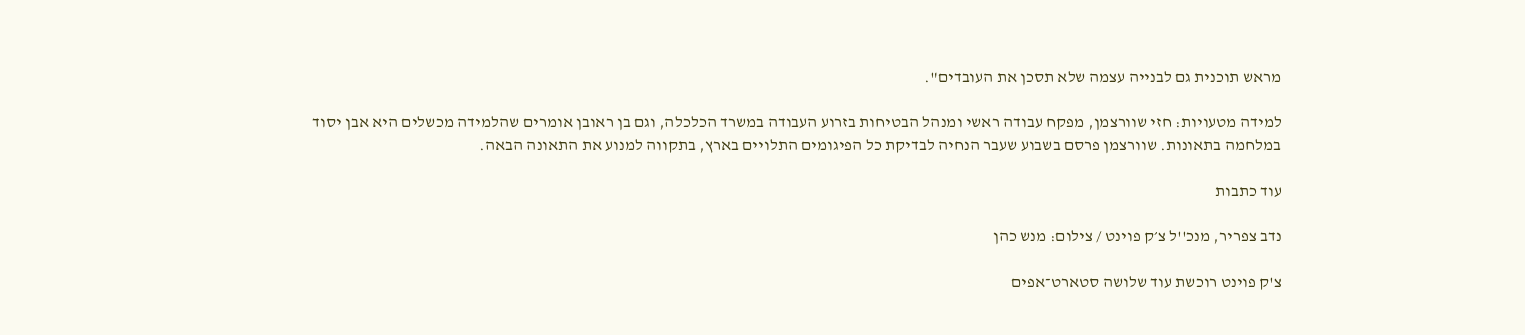מראש תוכנית גם לבנייה עצמה שלא תסכן את העובדים".

למידה מטעויות: חזי שוורצמן, מפקח עבודה ראשי ומנהל הבטיחות בזרוע העבודה במשרד הכלכלה, וגם בן ראובן אומרים שהלמידה מכשלים היא אבן יסוד במלחמה בתאונות. שוורצמן פרסם בשבוע שעבר הנחיה לבדיקת כל הפיגומים התלויים בארץ, בתקווה למנוע את התאונה הבאה.

עוד כתבות

נדב צפריר, מנכ''ל צ׳ק פוינט / צילום: מנש כהן

צ'ק פוינט רוכשת עוד שלושה סטארט־אפים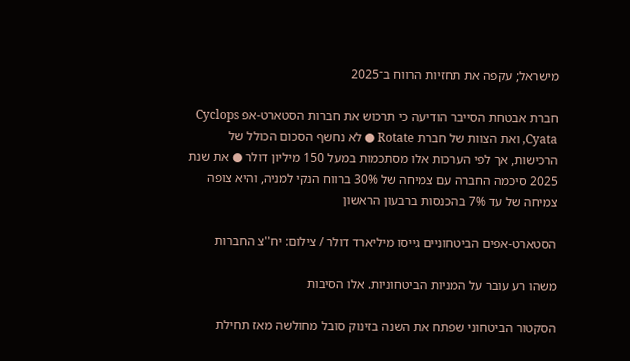מישראל; עקפה את תחזיות הרווח ב־2025

חברת אבטחת הסייבר הודיעה כי תרכוש את חברות הסטארט-אפ Cyclops ,Cyata ואת הצוות של חברת Rotate ● לא נחשף הסכום הכולל של הרכישות, אך לפי הערכות אלו מסתכמות במעל 150 מיליון דולר ● את שנת 2025 סיכמה החברה עם צמיחה של 30% ברווח הנקי למניה, והיא צופה צמיחה של עד 7% בהכנסות ברבעון הראשון

הסטארט-אפים הביטחוניים גייסו מיליארד דולר / צילום: יח''צ החברות

משהו רע עובר על המניות הביטחוניות. אלו הסיבות

הסקטור הביטחוני שפתח את השנה בזינוק סובל מחולשה מאז תחילת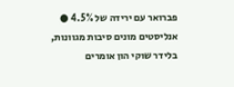פברואר עם ירידה של 4.5% ● אנליסטים מונים סיבות מגוונות, בלידר שוקי הון אומרים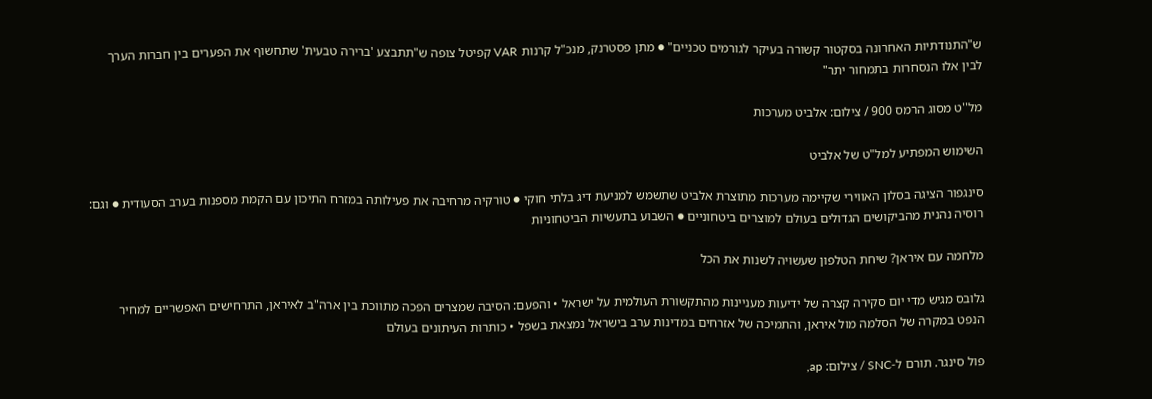ש"התנודתיות האחרונה בסקטור קשורה בעיקר לגורמים טכניים" ● מתן פסטרנק, מנכ"ל קרנות VAR קפיטל צופה ש"תתבצע 'ברירה טבעית' שתחשוף את הפערים בין חברות הערך לבין אלו הנסחרות בתמחור יתר"

מל''ט מסוג הרמס 900 / צילום: אלביט מערכות

השימוש המפתיע למל"ט של אלביט

סינגפור הציגה בסלון האווירי שקיימה מערכות מתוצרת אלביט שתשמש למניעת דיג בלתי חוקי ● טורקיה מרחיבה את פעילותה במזרח התיכון עם הקמת מספנות בערב הסעודית ● וגם: רוסיה נהנית מהביקושים הגדולים בעולם למוצרים ביטחוניים ● השבוע בתעשיות הביטחוניות

מלחמה עם איראן? שיחת הטלפון שעשויה לשנות את הכל

גלובס מגיש מדי יום סקירה קצרה של ידיעות מעניינות מהתקשורת העולמית על ישראל • והפעם: הסיבה שמצרים הפכה מתווכת בין ארה"ב לאיראן, התרחישים האפשריים למחיר הנפט במקרה של הסלמה מול איראן, והתמיכה של אזרחים במדינות ערב בישראל נמצאת בשפל • כותרות העיתונים בעולם

פול סינגר. תורם ל-SNC / צילום: ap,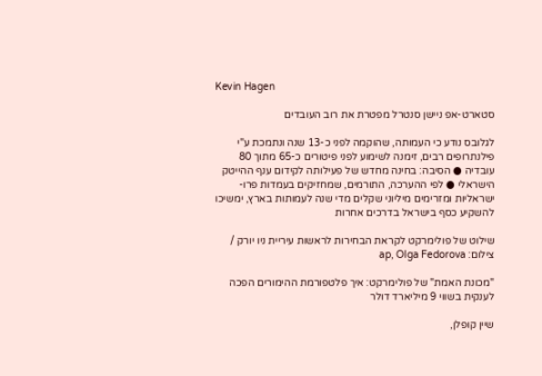Kevin Hagen

סטארט-אפ ניישן סנטרל מפטרת את רוב העובדים

לגלובס נודע כי העמותה, שהוקמה לפני כ-13 שנה ונתמכת ע"י פילנתרופים רבים, זימנה לשימוע לפני פיטורים כ-65 מתוך 80 עובדיה ● הסיבה: בחינה מחדש של פעילותה לקידום ענף ההייטק הישראלי ● לפי ההערכה, התורמים, שמחזיקים בעמדות פרו-ישראליות ומזרימים מיליוני שקלים מדי שנה לעמותות בארץ, ימשיכו להשקיע כסף בישראל בדרכים אחרות

שילוט של פולימרקט לקראת הבחירות לראשות עיריית ניו יורק / צילום: ap, Olga Fedorova

"מכונת האמת" של פולימרקט: איך פלטפורמת ההימורים הפכה לענקית בשווי 9 מיליארד דולר

שיין קופלן,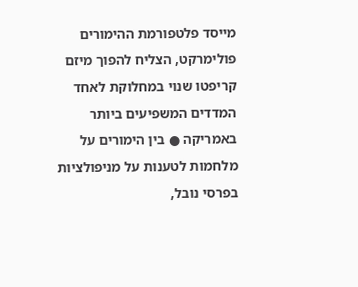מייסד פלטפורמת ההימורים פולימרקט, הצליח להפוך מיזם קריפטו שנוי במחלוקת לאחד המדדים המשפיעים ביותר באמריקה ● בין הימורים על מלחמות לטענות על מניפולציות בפרסי נובל,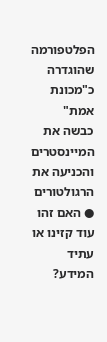הפלטפורמה שהוגדרה כ"מכונת אמת" כבשה את המיינסטרים והכניעה את הרגולטורים ● האם זהו עוד קזינו או עתיד המידע?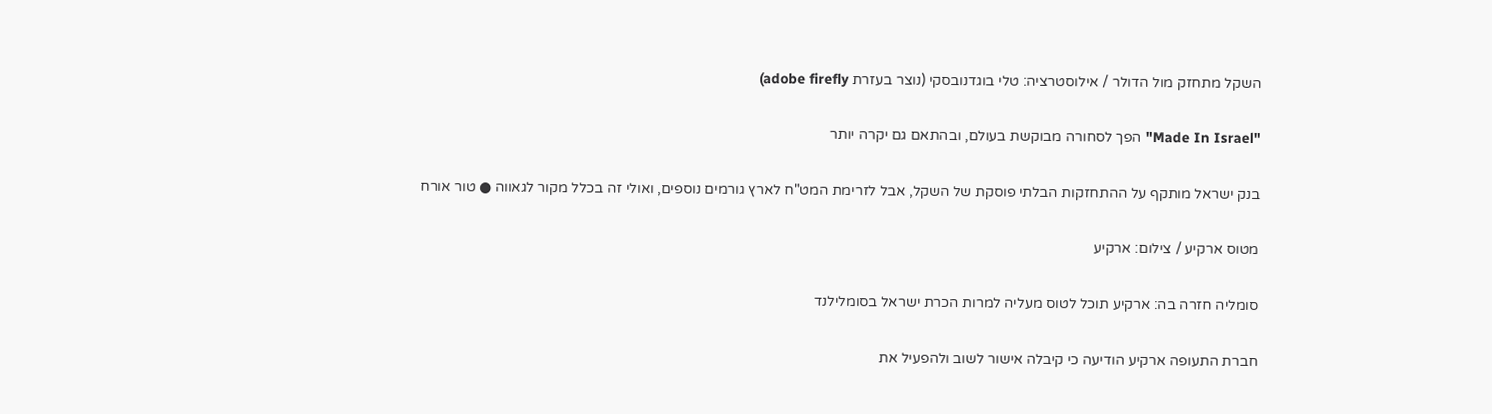השקל מתחזק מול הדולר / אילוסטרציה: טלי בוגדנובסקי (נוצר בעזרת adobe firefly)

"Made In Israel" הפך לסחורה מבוקשת בעולם, ובהתאם גם יקרה יותר

בנק ישראל מותקף על ההתחזקות הבלתי פוסקת של השקל, אבל לזרימת המט"ח לארץ גורמים נוספים, ואולי זה בכלל מקור לגאווה ● טור אורח

מטוס ארקיע / צילום: ארקיע

סומליה חזרה בה: ארקיע תוכל לטוס מעליה למרות הכרת ישראל בסומלילנד

חברת התעופה ארקיע הודיעה כי קיבלה אישור לשוב ולהפעיל את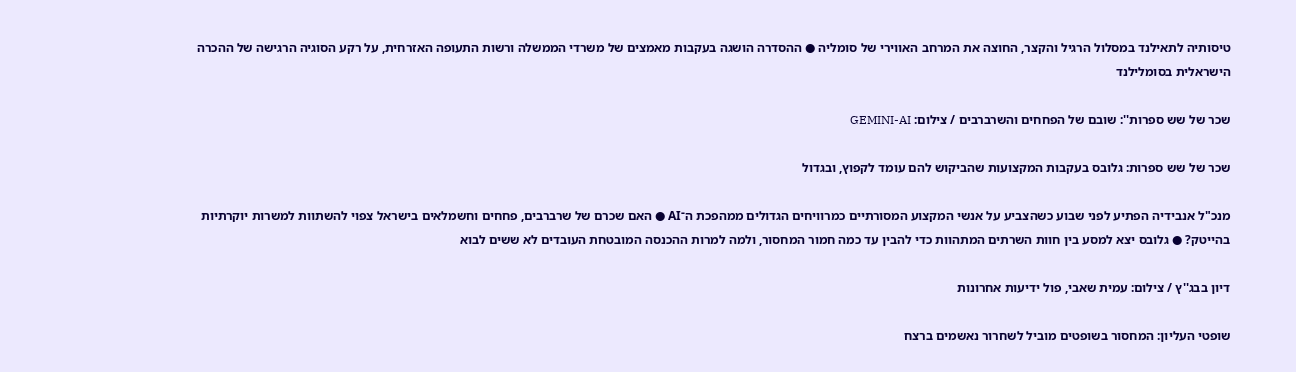טיסותיה לתאילנד במסלול הרגיל והקצר, החוצה את המרחב האווירי של סומליה ● ההסדרה הושגה בעקבות מאמצים של משרדי הממשלה ורשות התעופה האזרחית, על רקע הסוגיה הרגישה של ההכרה הישראלית בסומלילנד

שכר של שש ספרות'': שובם של הפחחים והשרברבים / צילום: GEMINI-AI

שכר של שש ספרות: גלובס בעקבות המקצועות שהביקוש להם עומד לקפוץ, ובגדול

מנכ"ל אנבידיה הפתיע לפני שבוע כשהצביע על אנשי המקצוע המסורתיים כמרוויחים הגדולים ממהפכת ה־AI ● האם שכרם של שרברבים, פחחים וחשמלאים בישראל צפוי להשתוות למשרות יוקרתיות בהייטק? ● גלובס יצא למסע בין חוות השרתים המתהוות כדי להבין עד כמה חמור המחסור, ולמה למרות ההכנסה המובטחת העובדים לא ששים לבוא

דיון בבג''ץ / צילום: עמית שאבי, פול ידיעות אחרונות

שופטי העליון: המחסור בשופטים מוביל לשחרור נאשמים ברצח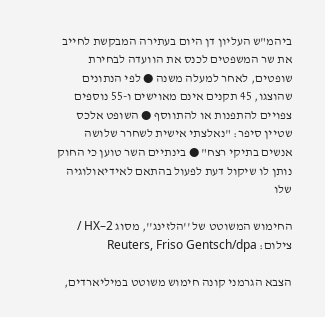ביהמ"ש העליון דן היום בעתירה המבקשת לחייב את שר המשפטים לכנס את הוועדה לבחירת שופטים, לאחר למעלה משנה ● לפי הנתונים שהוצגו, 45 תקנים אינם מאוישים ו-55 נוספים צפויים להתפנות או להתווסף ● השופט אלכס שטיין סיפר: "נאלצתי אישית לשחרר שלושה אנשים בתיקי רצח" ● בינתיים השר טוען כי החוק נותן לו שיקול דעת לפעול בהתאם לאידיאולוגיה שלו

החימוש המשוטט של ''הלזינג'', מסוג HX–2 / צילום: Reuters, Friso Gentsch/dpa

הצבא הגרמני קונה חימוש משוטט במיליארדים,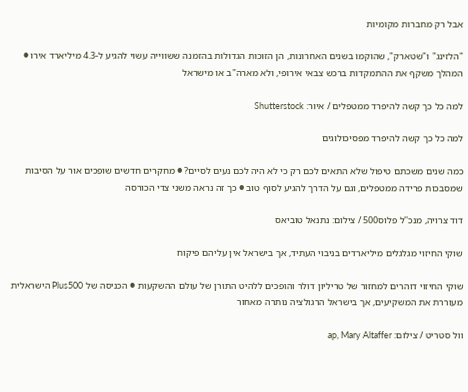אבל רק מחברות מקומיות

"הלזינג" ו"שטארק", שהוקמו בשנים האחרונות, הן הזוכות הגדולות בהזמנה ששווייה עשוי להגיע ל-4.3 מיליארד אירו ● המהלך משקף את ההתמקדות ברכש צבאי אירופי, ולא מארה"ב או מישראל

למה כל כך קשה להיפרד ממטפלים / איור: Shutterstock

למה כל כך קשה להיפרד מפסיכולוגים

כמה שנים משכתם טיפול שלא התאים לכם רק כי לא היה לכם נעים לסיים? ● מחקרים חדשים שופכים אור על הסיבות שמסבכות פרידה ממטפלים, וגם על הדרך להגיע לסוף טוב ● כך זה נראה משני צדי הכורסה

דוד צרויה, מנכ''ל פלוס500 / צילום: נתנאל טוביאס

שוקי החיזוי מגלגלים מיליארדים בניבוי העתיד, אך בישראל אין עליהם פיקוח

שוקי החיזוי דוהרים למחזור של טריליון דולר והופכים ללהיט התורן של עולם ההשקעות ● הכניסה של Plus500 הישראלית מעוררת את המשקיעים, אך בישראל הרגולציה נותרה מאחור

וול סטריט / צילום: ap, Mary Altaffer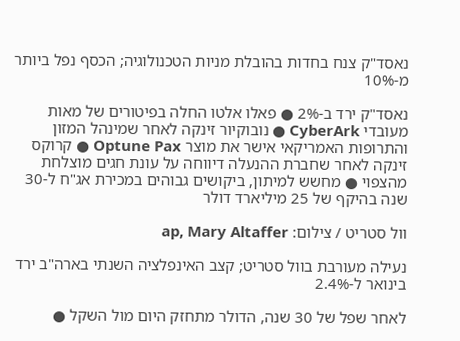נאסד"ק צנח בחדות בהובלת מניות הטכנולוגיה; הכסף נפל ביותר מ-10%

נאסד"ק ירד ב-2% ● פאלו אלטו החלה בפיטורים של מאות מעובדי CyberArk ● נובוקיור זינקה לאחר שמינהל המזון והתרופות האמריקאי אישר את מוצר Optune Pax ● קרוקס זינקה לאחר שחברת ההנעלה דיווחה על עונת חגים מוצלחת מהצפוי ● מחשש למיתון, ביקושים גבוהים במכירת אג"ח ל-30 שנה בהיקף של 25 מיליארד דולר

וול סטריט / צילום: ap, Mary Altaffer

נעילה מעורבת בוול סטריט; קצב האינפלציה השנתי בארה"ב ירד בינואר ל-2.4%

לאחר שפל של 30 שנה, הדולר מתחזק היום מול השקל ●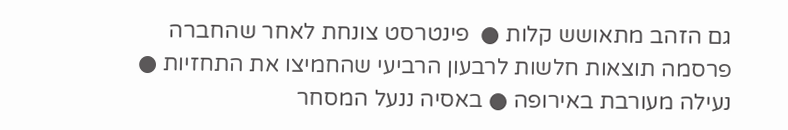גם הזהב מתאושש קלות ●  פינטרסט צונחת לאחר שהחברה פרסמה תוצאות חלשות לרבעון הרביעי שהחמיצו את התחזיות ● נעילה מעורבת באירופה ● באסיה ננעל המסחר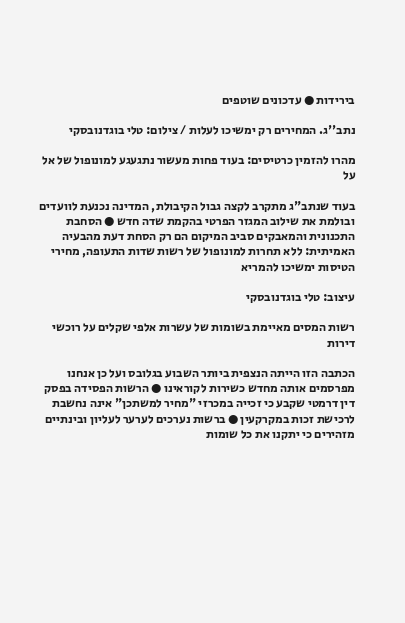בירידות ● עדכונים שוטפים

נתב''ג. המחירים רק ימשיכו לעלות / צילום: טלי בוגדנובסקי

מהרו להזמין כרטיסים: בעוד פחות מעשור נתגעגע למונופול של אל על

בעוד שנתב"ג מתקרב לקצה גבול הקיבולת, המדינה נכנעת לוועדים ובולמת את שילוב המגזר הפרטי בהקמת שדה חדש ● הסחבת התכנונית והמאבקים סביב המיקום הם רק הסחת דעת מהבעיה האמיתית: ללא תחרות למונופול של רשות שדות התעופה, מחירי הטיסות ימשיכו להמריא

עיצוב: טלי בוגדנובסקי

רשות המסים מאיימת בשומות של עשרות אלפי שקלים על רוכשי דירות

הכתבה הזו הייתה הנצפית ביותר השבוע בגלובס ועל כן אנחנו מפרסמים אותה מחדש כשירות לקוראינו ● הרשות הפסידה בפסק דין דרמטי שקבע כי זכייה במכרזי "מחיר למשתכן" אינה נחשבת לרכישת זכות במקרקעין ● ברשות נערכים לערער לעליון ובינתיים מזהירים כי יתקנו את כל שומות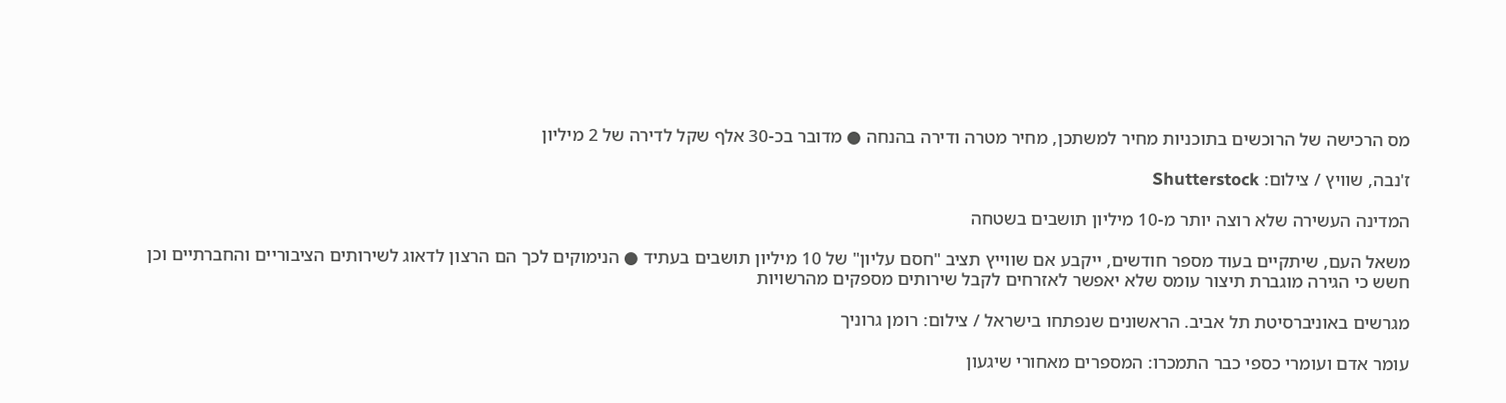מס הרכישה של הרוכשים בתוכניות מחיר למשתכן, מחיר מטרה ודירה בהנחה ● מדובר בכ-30 אלף שקל לדירה של 2 מיליון

ז'נבה, שוויץ / צילום: Shutterstock

המדינה העשירה שלא רוצה יותר מ-10 מיליון תושבים בשטחה

משאל העם, שיתקיים בעוד מספר חודשים, ייקבע אם שווייץ תציב "חסם עליון" של 10 מיליון תושבים בעתיד ● הנימוקים לכך הם הרצון לדאוג לשירותים הציבוריים והחברתיים וכן חשש כי הגירה מוגברת תיצור עומס שלא יאפשר לאזרחים לקבל שירותים מספקים מהרשויות

מגרשים באוניברסיטת תל אביב. הראשונים שנפתחו בישראל / צילום: רומן גרוניך

עומר אדם ועומרי כספי כבר התמכרו: המספרים מאחורי שיגעון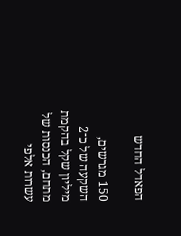הפאדל החדש

150 מגרשים, השקעה של כ־2 מיליון שקל בהקמת מתחם, הכנסות של עשרות אלפי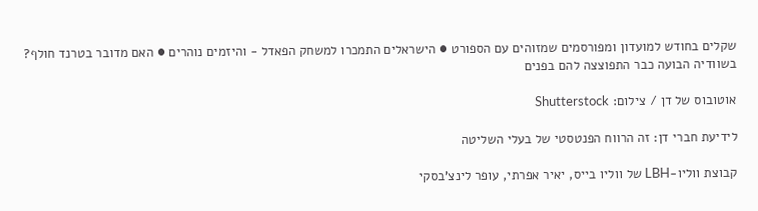שקלים בחודש למועדון ומפורסמים שמזוהים עם הספורט ● הישראלים התמכרו למשחק הפאדל - והיזמים נוהרים ● האם מדובר בטרנד חולף? בשוודיה הבועה כבר התפוצצה להם בפנים

אוטובוס של דן / צילום: Shutterstock

לידיעת חברי דן: זה הרווח הפנטסטי של בעלי השליטה

קבוצת ווליו-LBH של ווליו בייס, יאיר אפרתי, עופר לינצ'בסקי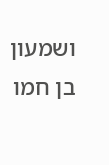ושמעון בן חמו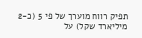תפיק רווח מוערך של פי 5 (כ-2 מיליארד שקל) על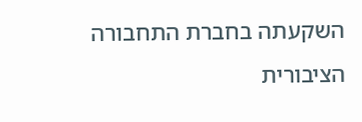השקעתה בחברת התחבורה הציבורית